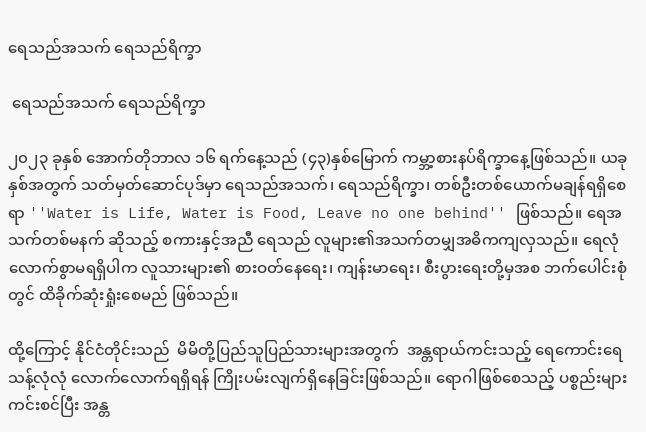ရေသည်အသက် ရေသည်ရိက္ခာ

 ရေသည်အသက် ရေသည်ရိက္ခာ

၂၀၂၃ ခုနှစ် အောက်တိုဘာလ ၁၆ ရက်နေ့သည် (၄၃)နှစ်မြောက် ကမ္ဘာ့စားနပ်ရိက္ခာနေ့ဖြစ်သည်။ ယခုနှစ်အတွက် သတ်မှတ်ဆောင်ပုဒ်မှာ ရေသည်အသက်၊ ရေသည်ရိက္ခာ၊ တစ်ဦးတစ်ယောက်မချန်ရရှိစေရာ ''Water is Life, Water is Food, Leave no one behind'' ဖြစ်သည်။ ရေအသက်တစ်မနက် ဆိုသည့် စကားနှင့်အညီ ရေသည် လူများ၏အသက်တမျှအဓိကကျလှသည်။ ရေလုံလောက်စွာမရရှိပါက လူသားများ၏ စားဝတ်နေရေး၊ ကျန်းမာရေး၊ စီးပွားရေးတို့မှအစ ဘက်ပေါင်းစုံတွင် ထိခိုက်ဆုံးရှုံးစေမည် ဖြစ်သည်။

ထို့ကြောင့် နိုင်ငံတိုင်းသည်  မိမိတို့ပြည်သူပြည်သားများအတွက်  အန္တရာယ်ကင်းသည့် ရေကောင်းရေသန့်လုံလုံ လောက်လောက်ရရှိရန် ကြိုးပမ်းလျက်ရှိနေခြင်းဖြစ်သည်။ ရောဂါဖြစ်စေသည့် ပစ္စည်းများ ကင်းစင်ပြီး အန္တ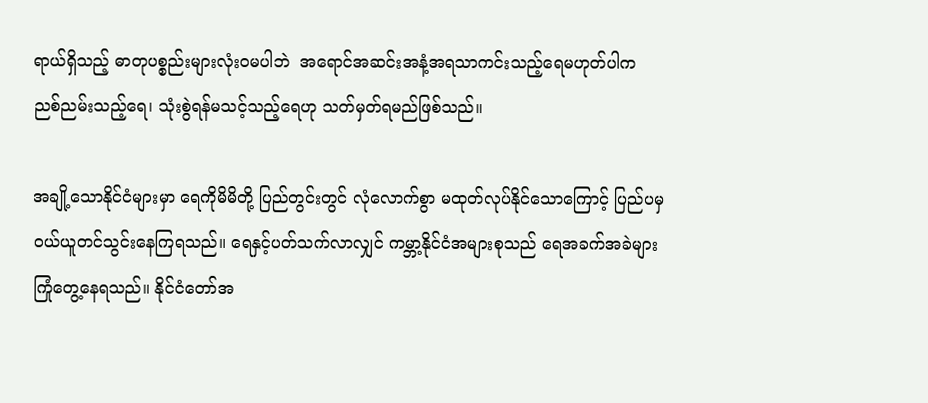ရာယ်ရှိသည့် ဓာတုပစ္စည်းများလုံးဝမပါဘဲ  အရောင်အဆင်းအနံ့အရသာကင်းသည့်ရေမဟုတ်ပါက  ညစ်ညမ်းသည့်ရေ၊ သုံးစွဲရန်မသင့်သည့်ရေဟု သတ်မှတ်ရမည်ဖြစ်သည်။

အချို့သောနိုင်ငံများမှာ ရေကိုမိမိတို့ ပြည်တွင်းတွင် လုံလောက်စွာ မထုတ်လုပ်နိုင်သောကြောင့် ပြည်ပမှ ဝယ်ယူတင်သွင်းနေကြရသည်။ ရေနှင့်ပတ်သက်လာလျှင် ကမ္ဘာ့နိုင်ငံအများစုသည် ရေအခက်အခဲများ ကြုံတွေ့နေရသည်။ နိုင်ငံတော်အ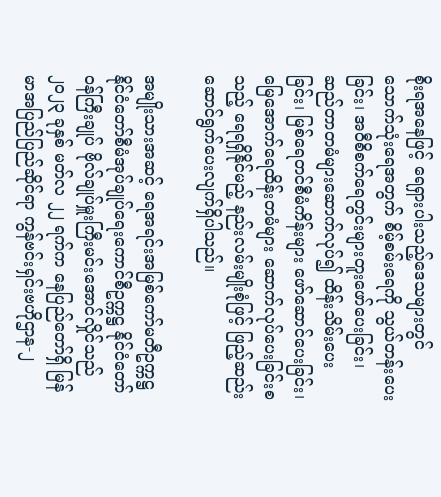စိုးရအနေဖြင့် ရေရှားပါးသည့်ဒေသများတွင် သောက်သုံးရေအတွက် စိမ့်စမ်းရေကို သွယ်တန်းပေးခြင်း၊ အဝီစိစက်ရေတွင်းများတူးဖော်ပေးခြင်း၊ ဆည်တာတမံများဆောက်လုပ်၍ ထိန်းသိမ်းပေးခြင်း၊ မြစ်ရေတင်စီမံကိန်းများ ဖော်ဆောင်ပေးခြင်း၊ မြေအောက်ရေထိန်းတမံများ ဆောက်လုပ်ပေးခြင်းစသည့် ရေရရှိနိုင်မည့် နည်းလမ်းမျိုးစုံဖြင့် ဖြည့်ဆည်းဆောင်ရွက်ပေးလျက်ရှိပါသည်။

အမျိုးသားအဆင့် ရေအရင်းအမြစ်ကော်မတီဥက္ကဋ္ဌ နိုင်ငံတော်စီမံအုပ်ချုပ်ရေးကောင်စီဥက္ကဋ္ဌ နိုင်ငံတော်ဝန်ကြီးချုပ် ဗိုလ်ချုပ်မှူးကြီးမင်းအောင်လှိုင်သည် ၂၀၂၃ ခုနှစ် မတ်လ ၂၂ ရက်က နေပြည်တော်ရှိ မြန်မာအပြည်ပြည်ဆိုင်ရာ ကွန်ဗင်းရှင်းဗဟိုဌာန-၂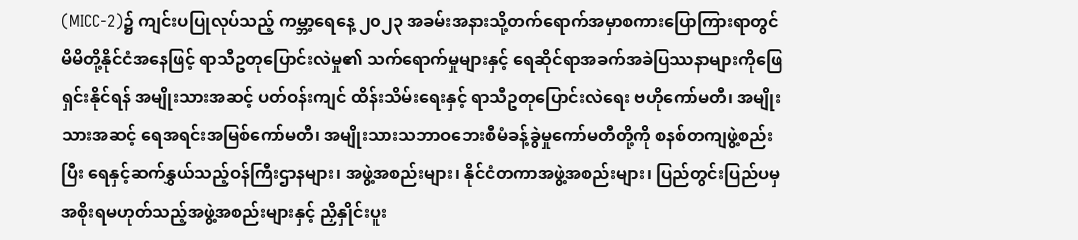(MICC-2)၌ ကျင်းပပြုလုပ်သည့် ကမ္ဘာ့ရေနေ့ ၂၀၂၃ အခမ်းအနားသို့တက်ရောက်အမှာစကားပြောကြားရာတွင် မိမိတို့နိုင်ငံအနေဖြင့် ရာသီဥတုပြောင်းလဲမှု၏ သက်ရောက်မှုများနှင့် ရေဆိုင်ရာအခက်အခဲပြဿနာများကိုဖြေရှင်းနိုင်ရန် အမျိုးသားအဆင့် ပတ်ဝန်းကျင် ထိန်းသိမ်းရေးနှင့် ရာသီဥတုပြောင်းလဲရေး ဗဟိုကော်မတီ၊ အမျိုးသားအဆင့် ရေအရင်းအမြစ်ကော်မတီ၊ အမျိုးသားသဘာဝဘေးစီမံခန့်ခွဲမှုကော်မတီတို့ကို စနစ်တကျဖွဲ့စည်းပြီး ရေနှင့်ဆက်နွှယ်သည့်ဝန်ကြီးဌာနများ၊ အဖွဲ့အစည်းများ၊ နိုင်ငံတကာအဖွဲ့အစည်းများ၊ ပြည်တွင်းပြည်ပမှ အစိုးရမဟုတ်သည့်အဖွဲ့အစည်းများနှင့် ညှိနှိုင်းပူး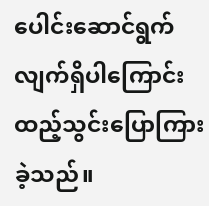ပေါင်းဆောင်ရွက်လျက်ရှိပါကြောင်း ထည့်သွင်းပြောကြားခဲ့သည်။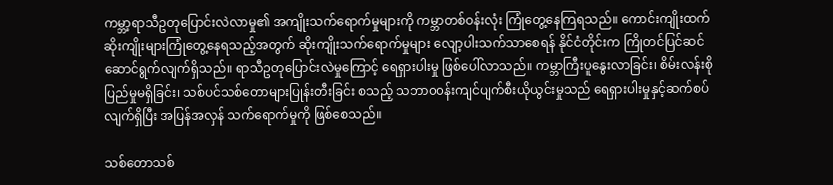ကမ္ဘာ့ရာသီဥတုပြောင်းလဲလာမှု၏ အကျိုးသက်ရောက်မှုများကို ကမ္ဘာတစ်ဝန်းလုံး ကြုံတွေ့နေကြရသည်။ ကောင်းကျိုးထက် ဆိုးကျိုးများကြုံတွေ့နေရသည့်အတွက် ဆိုးကျိုးသက်ရောက်မှုများ လျော့ပါးသက်သာစေရန် နိုင်ငံတိုင်းက ကြိုတင်ပြင်ဆင်ဆောင်ရွက်လျက်ရှိသည်။ ရာသီဥတုပြောင်းလဲမှုကြောင့် ရေရှားပါးမှု ဖြစ်ပေါ်လာသည်။ ကမ္ဘာကြီးပူနွေးလာခြင်း၊ စိမ်းလန်းစိုပြည်မှုမရှိခြင်း၊ သစ်ပင်သစ်တောများပြုန်းတီးခြင်း စသည့် သဘာ၀၀န်းကျင်ပျက်စီးယိုယွင်းမှုသည် ရေရှားပါးမှုနှင့်ဆက်စပ်လျက်ရှိပြီး အပြန်အလှန် သက်ရောက်မှုကို ဖြစ်စေသည်။

သစ်တောသစ်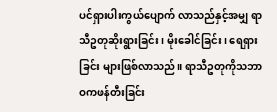ပင်ရှားပါးကွယ်ပျောက် လာသည်နှင့်အမျှ ရာသီဥတုဆိုးရွားခြင်း၊ မိုးခေါင်ခြင်း၊ ရေရှားခြင်း များဖြစ်လာသည်။ ရာသီဥတုကိုသဘာဝကဖန်တီးခြင်း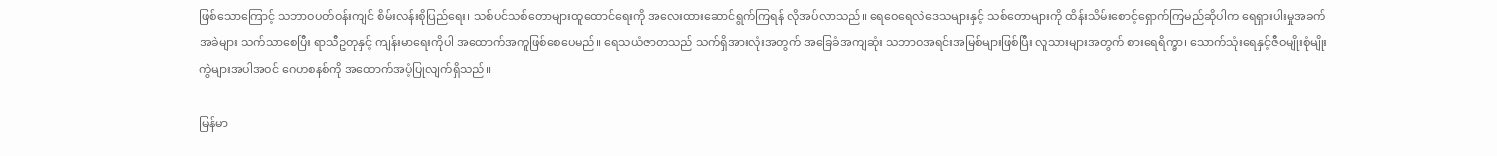ဖြစ်သောကြောင့် သဘာဝပတ်ဝန်းကျင် စိမ်းလန်းစိုပြည်ရေး၊ သစ်ပင်သစ်တောများထူထောင်ရေးကို အလေးထားဆောင်ရွက်ကြရန် လိုအပ်လာသည်။ ရေဝေရေလဲဒေသများနှင့် သစ်တောများကို ထိန်းသိမ်းစောင့်ရှောက်ကြမည်ဆိုပါက ရေရှားပါးမှုအခက်အခဲများ သက်သာစေပြီး ရာသီဥတုနှင့် ကျန်းမာရေးကိုပါ အထောက်အကူဖြစ်စေပေမည်။ ရေသယံဇာတသည် သက်ရှိအားလုံးအတွက် အခြေခံအကျဆုံး သဘာဝအရင်းအမြစ်များဖြစ်ပြီး လူသားများအတွက် စားရေရိက္ခာ၊ သောက်သုံးရေနှင့်ဇီဝမျိုးစုံမျိုးကွဲများအပါအဝင် ဂေဟစနစ်ကို အထောက်အပံ့ပြုလျက်ရှိသည်။

မြန်မာ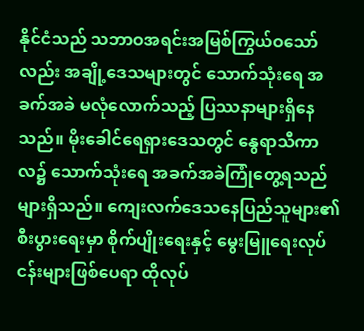နိုင်ငံသည် သဘာဝအရင်းအမြစ်ကြွယ်ဝသော်လည်း အချို့ဒေသများတွင် သောက်သုံးရေ အခက်အခဲ မလုံလောက်သည့် ပြဿနာများရှိနေသည်။ မိုးခေါင်ရေရှားဒေသတွင် နွေရာသီကာလ၌ သောက်သုံးရေ အခက်အခဲကြုံတွေ့ရသည်များရှိသည်။ ကျေးလက်ဒေသနေပြည်သူများ၏ စီးပွားရေးမှာ စိုက်ပျိုးရေးနှင့် မွေးမြူရေးလုပ်ငန်းများဖြစ်ပေရာ ထိုလုပ်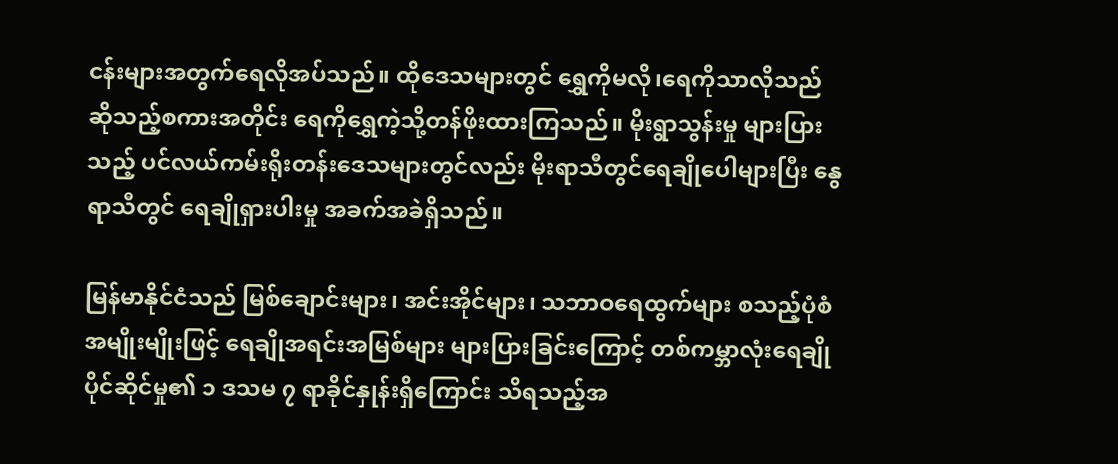ငန်းများအတွက်ရေလိုအပ်သည်။ ထိုဒေသများတွင် ရွှေကိုမလို၊ရေကိုသာလိုသည် ဆိုသည့်စကားအတိုင်း ရေကိုရွှေကဲ့သို့တန်ဖိုးထားကြသည်။ မိုးရွာသွန်းမှု များပြားသည့် ပင်လယ်ကမ်းရိုးတန်းဒေသများတွင်လည်း မိုးရာသီတွင်ရေချိုပေါများပြီး နွေရာသီတွင် ရေချိုရှားပါးမှု အခက်အခဲရှိသည်။

မြန်မာနိုင်ငံသည် မြစ်ချောင်းများ၊ အင်းအိုင်များ၊ သဘာဝရေထွက်များ စသည့်ပုံစံအမျိုးမျိုးဖြင့် ရေချိုအရင်းအမြစ်များ များပြားခြင်းကြောင့် တစ်ကမ္ဘာလုံးရေချိုပိုင်ဆိုင်မှု၏ ၁ ဒသမ ၇ ရာခိုင်နှုန်းရှိကြောင်း သိရသည့်အ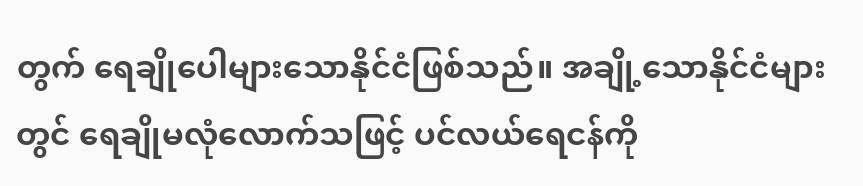တွက် ရေချိုပေါများသောနိုင်ငံဖြစ်သည်။ အချို့သောနိုင်ငံများတွင် ရေချိုမလုံလောက်သဖြင့် ပင်လယ်ရေငန်ကို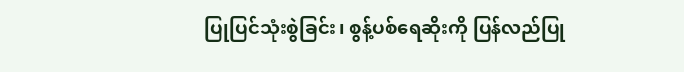ပြုပြင်သုံးစွဲခြင်း၊ စွန့်ပစ်ရေဆိုးကို ပြန်လည်ပြု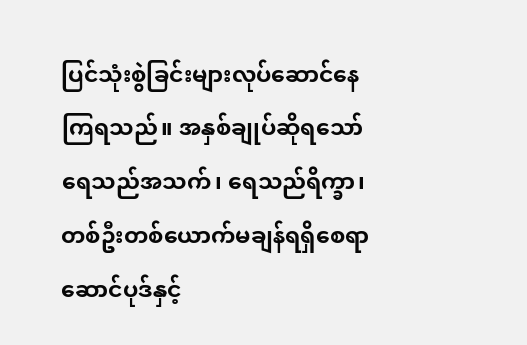ပြင်သုံးစွဲခြင်းများလုပ်ဆောင်နေကြရသည်။ အနှစ်ချုပ်ဆိုရသော် ရေသည်အသက်၊ ရေသည်ရိက္ခာ၊ တစ်ဦးတစ်ယောက်မချန်ရရှိစေရာ ဆောင်ပုဒ်နှင့်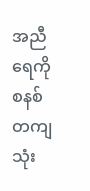အညီ ရေကိုစနစ်တကျ သုံး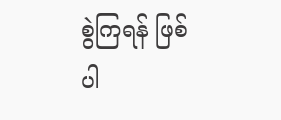စွဲကြရန် ဖြစ်ပါ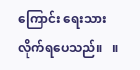ကြောင်း ရေးသားလိုက်ရပေသည်။   ။